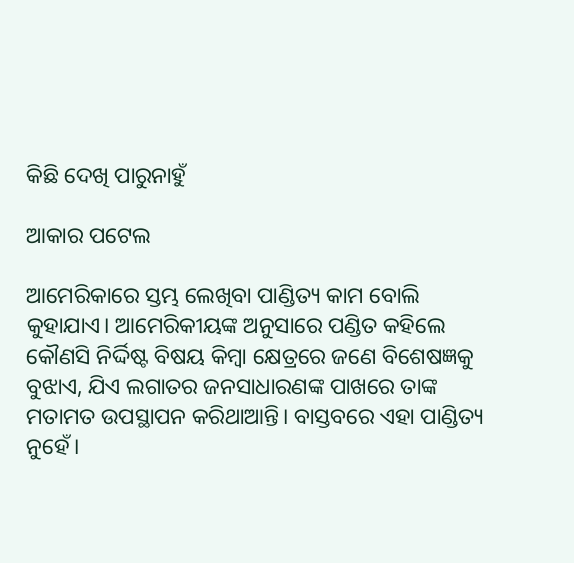କିଛି ଦେଖି ପାରୁନାହୁଁ

ଆକାର ପଟେଲ

ଆମେରିକାରେ ସ୍ତମ୍ଭ ଲେଖିବା ପାଣ୍ଡିତ୍ୟ କାମ ବୋଲି କୁହାଯାଏ। ଆମେରିକୀୟଙ୍କ ଅନୁସାରେ ପଣ୍ଡିତ କହିଲେ କୌଣସି ନିର୍ଦ୍ଦିଷ୍ଟ ବିଷୟ କିମ୍ବା କ୍ଷେତ୍ରରେ ଜଣେ ବିଶେଷଜ୍ଞକୁ ବୁଝାଏ, ଯିଏ ଲଗାତର ଜନସାଧାରଣଙ୍କ ପାଖରେ ତାଙ୍କ ମତାମତ ଉପସ୍ଥାପନ କରିଥାଆନ୍ତି। ବାସ୍ତବରେ ଏହା ପାଣ୍ଡିତ୍ୟ ନୁହେଁ।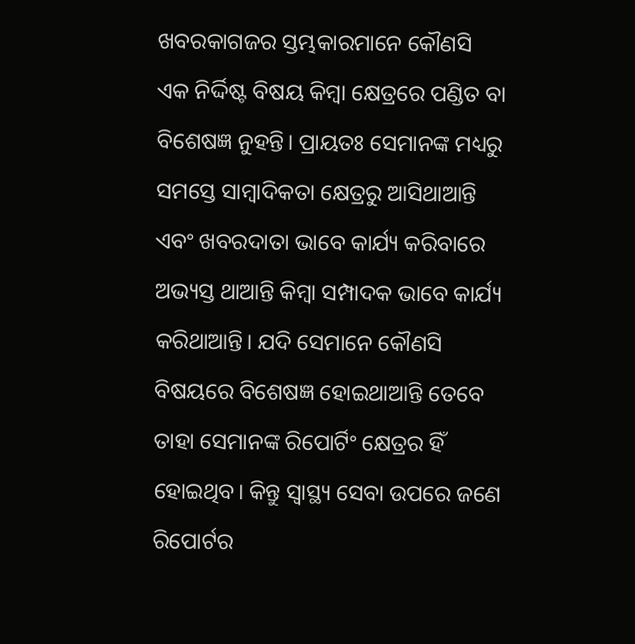ଖବରକାଗଜର ସ୍ତମ୍ଭକାରମାନେ କୌଣସି ଏକ ନିର୍ଦ୍ଦିଷ୍ଟ ବିଷୟ କିମ୍ବା କ୍ଷେତ୍ରରେ ପଣ୍ଡିତ ବା ବିଶେଷଜ୍ଞ ନୁହନ୍ତି। ପ୍ରାୟତଃ ସେମାନଙ୍କ ମଧ୍ୟରୁ ସମସ୍ତେ ସାମ୍ବାଦିକତା କ୍ଷେତ୍ରରୁ ଆସିଥାଆନ୍ତି ଏବଂ ଖବରଦାତା ଭାବେ କାର୍ଯ୍ୟ କରିବାରେ ଅଭ୍ୟସ୍ତ ଥାଆନ୍ତି କିମ୍ବା ସମ୍ପାଦକ ଭାବେ କାର୍ଯ୍ୟ କରିଥାଆନ୍ତି। ଯଦି ସେମାନେ କୌଣସି ବିଷୟରେ ବିଶେଷଜ୍ଞ ହୋଇଥାଆନ୍ତି ତେବେ ତାହା ସେମାନଙ୍କ ରିପୋର୍ଟିଂ କ୍ଷେତ୍ରର ହିଁ ହୋଇଥିବ। କିନ୍ତୁ ସ୍ବାସ୍ଥ୍ୟ ସେବା ଉପରେ ଜଣେ ରିପୋର୍ଟର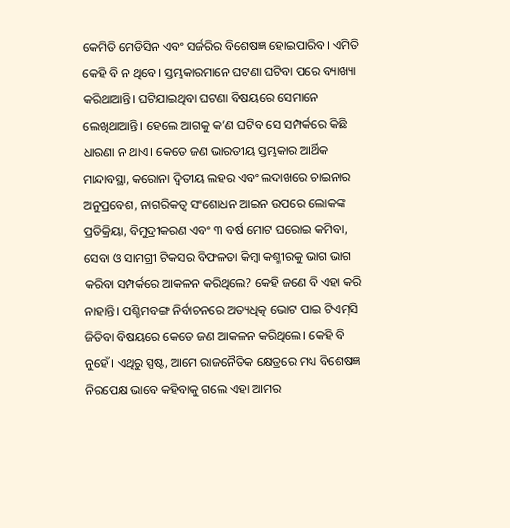କେମିତି ମେଡିସିନ ଏବଂ ସର୍ଜରିର ବିଶେଷଜ୍ଞ ହୋଇପାରିବ। ଏମିତି କେହି ବି ନ ଥିବେ। ସ୍ତମ୍ଭକାରମାନେ ଘଟଣା ଘଟିବା ପରେ ବ୍ୟାଖ୍ୟା କରିଥାଆନ୍ତି। ଘଟିଯାଇଥିବା ଘଟଣା ବିଷୟରେ ସେମାନେ ଲେଖିଥାଆନ୍ତି। ହେଲେ ଆଗକୁ କ’ଣ ଘଟିବ ସେ ସମ୍ପର୍କରେ କିଛି ଧାରଣା ନ ଥାଏ। କେତେ ଜଣ ଭାରତୀୟ ସ୍ତମ୍ଭକାର ଆର୍ଥିକ ମାନ୍ଦାବସ୍ଥା, କରୋନା ଦ୍ୱିତୀୟ ଲହର ଏବଂ ଲଦାଖରେ ଚାଇନାର ଅନୁପ୍ରବେଶ, ନାଗରିକତ୍ୱ ସଂଶୋଧନ ଆଇନ ଉପରେ ଲୋକଙ୍କ ପ୍ରତିକ୍ରିୟା, ବିମୁଦ୍ରୀକରଣ ଏବଂ ୩ ବର୍ଷ ମୋଟ ଘରୋଇ କମିବା, ସେବା ଓ ସାମଗ୍ରୀ ଟିକସର ବିଫଳତା କିମ୍ବା କଶ୍ମୀରକୁ ଭାଗ ଭାଗ କରିବା ସମ୍ପର୍କରେ ଆକଳନ କରିଥିଲେ? କେହି ଜଣେ ବି ଏହା କରି ନାହାନ୍ତି। ପଶ୍ଚିମବଙ୍ଗ ନିର୍ବାଚନରେ ଅତ୍ୟଧିତ୍କ ଭୋଟ ପାଇ ଟିଏମ୍‌ସି ଜିତିବା ବିଷୟରେ କେତେ ଜଣ ଆକଳନ କରିଥିଲେ। କେହି ବି ନୁହେଁ। ଏଥିରୁ ସ୍ପଷ୍ଟ, ଆମେ ରାଜନୈତିକ କ୍ଷେତ୍ରରେ ମଧ୍ୟ ବିଶେଷଜ୍ଞ ନିରପେକ୍ଷ ଭାବେ କହିବାକୁ ଗଲେ ଏହା ଆମର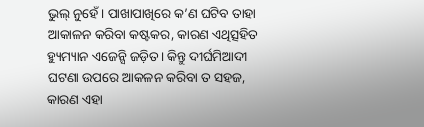ଭୁଲ୍‌ ନୁହେଁ। ପାଖାପାଖିରେ କ’ଣ ଘଟିବ ତାହା ଆକାଳନ କରିବା କଷ୍ଟକର, କାରଣ ଏଥିତ୍ସହିତ ହ୍ୟୁମ୍ୟାନ ଏଜେନ୍ସି ଜଡ଼ିତ। କିନ୍ତୁ ଦୀର୍ଘମିଆଦୀ ଘଟଣା ଉପରେ ଆକଳନ କରିବା ତ ସହଜ, କାରଣ ଏହା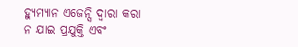ହ୍ୟୁମ୍ୟାନ ଏଜେନ୍ସି ଦ୍ୱାରା କରା ନ ଯାଇ ପ୍ରଯୁକ୍ତି ଏବଂ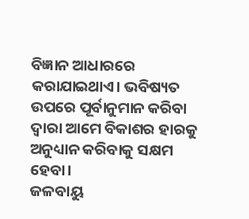ବିଜ୍ଞାନ ଆଧାରରେ କରାଯାଇଥାଏ। ଭବିଷ୍ୟତ ଉପରେ ପୂର୍ବାନୁମାନ କରିବା ଦ୍ୱାରା ଆମେ ବିକାଶର ହାରକୁ ଅନୁଧ୍ୟାନ କରିବାକୁ ସକ୍ଷମ ହେବା।
ଜଳବାୟୁ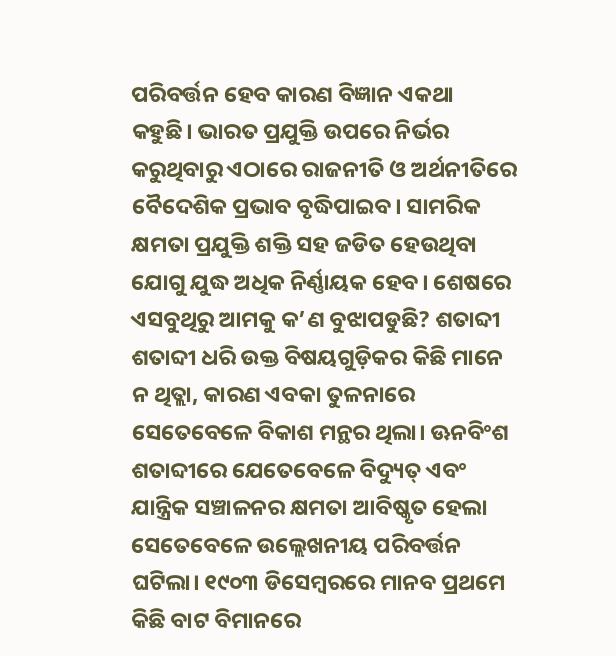ପରିବର୍ତ୍ତନ ହେବ କାରଣ ବିଜ୍ଞାନ ଏକଥା କହୁଛି। ଭାରତ ପ୍ରଯୁକ୍ତି ଉପରେ ନିର୍ଭର କରୁଥିବାରୁ ଏଠାରେ ରାଜନୀତି ଓ ଅର୍ଥନୀତିରେ ବୈଦେଶିକ ପ୍ରଭାବ ବୃଦ୍ଧିପାଇବ। ସାମରିକ କ୍ଷମତା ପ୍ରଯୁକ୍ତି ଶକ୍ତି ସହ ଜଡିତ ହେଉଥିବା ଯୋଗୁ ଯୁଦ୍ଧ ଅଧିକ ନିର୍ଣ୍ଣାୟକ ହେବ। ଶେଷରେ ଏସବୁଥିରୁ ଆମକୁ କ’ଣ ବୁଝାପଡୁଛି? ଶତାବ୍ଦୀ ଶତାବ୍ଦୀ ଧରି ଉକ୍ତ ବିଷୟଗୁଡ଼ିକର କିଛି ମାନେ ନ ଥିତ୍ଲା, କାରଣ ଏବକା ତୁଳନାରେ ସେତେବେଳେ ବିକାଶ ମନ୍ଥର ଥିଲା। ଊନବିଂଶ ଶତାବ୍ଦୀରେ ଯେତେବେଳେ ବିଦ୍ୟୁତ୍‌ ଏବଂ ଯାନ୍ତ୍ରିକ ସଞ୍ଚାଳନର କ୍ଷମତା ଆବିଷ୍କୃତ ହେଲା ସେତେବେଳେ ଉଲ୍ଲେଖନୀୟ ପରିବର୍ତ୍ତନ ଘଟିଲା। ୧୯୦୩ ଡିସେମ୍ବରରେ ମାନବ ପ୍ରଥମେ କିଛି ବାଟ ବିମାନରେ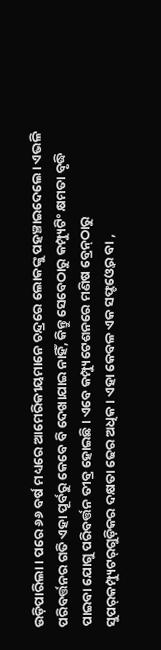ଉଡ଼ିପାରିଲା। ପରେ ୬୬ ବର୍ଷ ମଧ୍ୟରେ ଆମେରିକୀୟମାନେ ଚନ୍ଦ୍ରରେ ଲୋକଙ୍କୁ ପହଞ୍ଚାଇଦେଲେ। ଏଭଳି ପରିବର୍ତ୍ତନର ଗତି ଏହା ପୂର୍ବରୁ କେବେ ବି ଦେଖାଯାଇ ନାହିଁ, କିନ୍ତୁ ସେବେଠାରୁ କମ୍ପ୍ୟୁଟିଂ କ୍ଷମତା ବୃଦ୍ଧି ପାଇବା ଯୋଗୁ ପରିବର୍ତ୍ତନ ତୀବ୍ର ହୋଇଛି। ଏବେ କମ୍ପ୍ୟୁଟେଶନରେ ମଣିଷ ବ୍ରେନ୍‌ଠାରୁ ସୁପର୍‌କମ୍ପ୍ୟୁଟର୍‌ଗୁଡ଼ିକର ଦକ୍ଷତା ଢେର ଅଧିକ। ଏହା କେବଳ ଏକ ସଫ୍ଟଓ୍ବେର ବା ,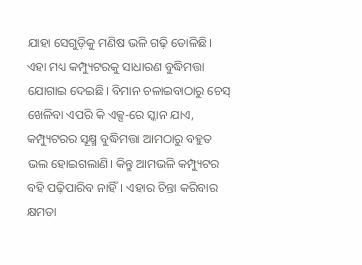ଯାହା ସେଗୁଡ଼ିକୁ ମଣିଷ ଭଳି ଗଢ଼ି ତୋଳିଛି। ଏହା ମଧ୍ୟ କମ୍ପ୍ୟୁଟରକୁ ସାଧାରଣ ବୁଦ୍ଧିମତ୍ତା ଯୋଗାଇ ଦେଇଛି। ବିମାନ ଚଳାଇବାଠାରୁ ଚେସ୍‌ ଖେଳିବା ଏପରି କି ଏକ୍ସ-ରେ ସ୍କାନ ଯାଏ, କମ୍ପ୍ୟୁଟରର ସୂକ୍ଷ୍ମ ବୁଦ୍ଧିମତ୍ତା ଆମଠାରୁ ବହୁତ ଭଲ ହୋଇଗଲାଣି। କିନ୍ତୁ ଆମଭଳି କମ୍ପ୍ୟୁଟର ବହି ପଢ଼ିପାରିବ ନାହିଁ। ଏହାର ଚିନ୍ତା କରିବାର କ୍ଷମତା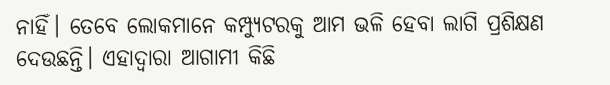ନାହିଁ। ତେବେ ଲୋକମାନେ କମ୍ପ୍ୟୁଟରକୁ ଆମ ଭଳି ହେବା ଲାଗି ପ୍ରଶିକ୍ଷଣ ଦେଉଛନ୍ତି। ଏହାଦ୍ୱାରା ଆଗାମୀ କିଛି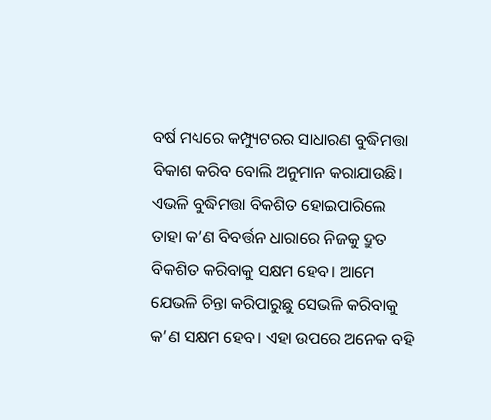ବର୍ଷ ମଧ୍ୟରେ କମ୍ପ୍ୟୁଟରର ସାଧାରଣ ବୁଦ୍ଧିମତ୍ତା ବିକାଶ କରିବ ବୋଲି ଅନୁମାନ କରାଯାଉଛି। ଏଭଳି ବୁଦ୍ଧିମତ୍ତା ବିକଶିତ ହୋଇପାରିଲେ ତାହା କ’ଣ ବିବର୍ତ୍ତନ ଧାରାରେ ନିଜକୁ ଦ୍ରୁତ ବିକଶିତ କରିବାକୁ ସକ୍ଷମ ହେବ। ଆମେ ଯେଭଳି ଚିନ୍ତା କରିପାରୁଛୁ ସେଭଳି କରିବାକୁ କ’ଣ ସକ୍ଷମ ହେବ। ଏହା ଉପରେ ଅନେକ ବହି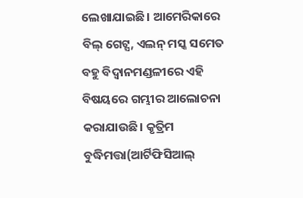ଲେଖାଯାଇଛି। ଆମେରିକାରେ ବିଲ୍‌ ଗେଟ୍ସ, ଏଲନ୍‌ ମସ୍କ ସମେତ ବହୁ ବିଦ୍ୱାନମଣ୍ଡଳୀରେ ଏହି ବିଷୟରେ ଗମ୍ଭୀର ଆଲୋଚନା କରାଯାଉଛି। କୃତ୍ରିମ ବୁଦ୍ଧିମତ୍ତା(ଆର୍ଟିଫିସିଆଲ୍‌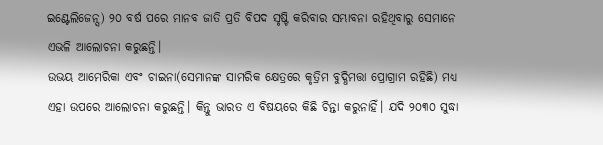ଇଣ୍ଟେଲିଜେନ୍ସ) ୨୦ ବର୍ଷ ପରେ ମାନବ ଜାତି ପ୍ରତି ବିପଦ ସୃଷ୍ଟି କରିବାର ସମ୍ଭାବନା ରହିଥିବାରୁ ସେମାନେ ଏଭଳି ଆଲୋଚନା କରୁଛନ୍ତି।
ଉଭୟ ଆମେରିକା ଏବଂ ଚାଇନା(ସେମାନଙ୍କ ସାମରିକ କ୍ଷେତ୍ରରେ କୃତ୍ରିମ ବୁଦ୍ଧିମତ୍ତା ପ୍ରୋଗ୍ରାମ ରହିଛି) ମଧ୍ୟ ଏହା ଉପରେ ଆଲୋଚନା କରୁଛନ୍ତି। କିନ୍ତୁ ଭାରତ ଏ ବିଷୟରେ କିଛି ଚିନ୍ତା କରୁନାହିଁ। ଯଦି ୨୦୩୦ ସୁଦ୍ଧା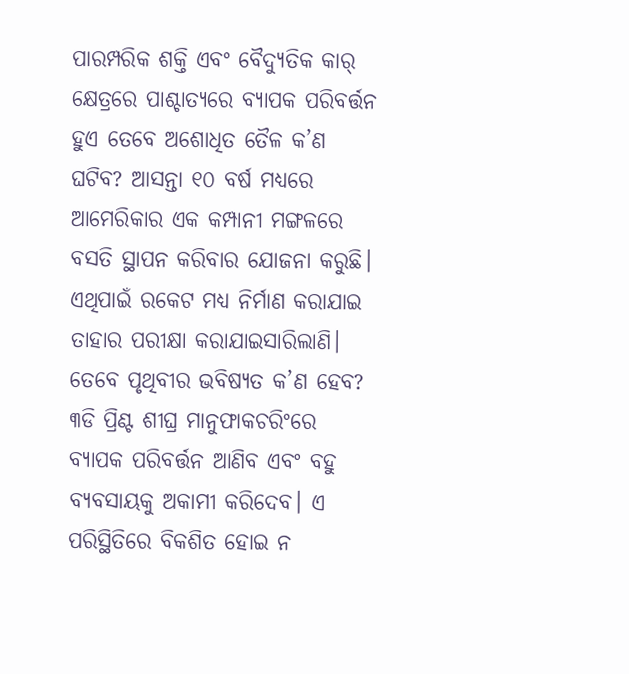ପାରମ୍ପରିକ ଶକ୍ତି ଏବଂ ବୈଦ୍ୟୁତିକ କାର୍‌ କ୍ଷେତ୍ରରେ ପାଶ୍ଚାତ୍ୟରେ ବ୍ୟାପକ ପରିବର୍ତ୍ତନ ହୁଏ ତେବେ ଅଶୋଧିତ ତୈଳ କ’ଣ ଘଟିବ? ଆସନ୍ତା ୧୦ ବର୍ଷ ମଧ୍ୟରେ ଆମେରିକାର ଏକ କମ୍ପାନୀ ମଙ୍ଗଳରେ ବସତି ସ୍ଥାପନ କରିବାର ଯୋଜନା କରୁଛି। ଏଥିପାଇଁ ରକେଟ ମଧ୍ୟ ନିର୍ମାଣ କରାଯାଇ ତାହାର ପରୀକ୍ଷା କରାଯାଇସାରିଲାଣି। ତେବେ ପୃଥିବୀର ଭବିଷ୍ୟତ କ’ଣ ହେବ? ୩ଡି ପ୍ରିଣ୍ଟ ଶୀଘ୍ର ମାନୁଫାକଚରିଂରେ ବ୍ୟାପକ ପରିବର୍ତ୍ତନ ଆଣିବ ଏବଂ ବହୁ ବ୍ୟବସାୟକୁ ଅକାମୀ କରିଦେବ। ଏ ପରିସ୍ଥିତିରେ ବିକଶିତ ହୋଇ ନ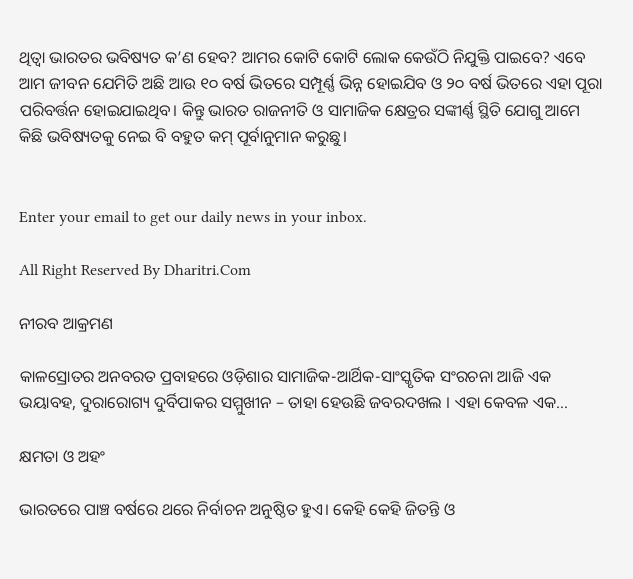ଥିତ୍ବା ଭାରତର ଭବିଷ୍ୟତ କ’ଣ ହେବ? ଆମର କୋଟି କୋଟି ଲୋକ କେଉଁଠି ନିଯୁକ୍ତି ପାଇବେ? ଏବେ ଆମ ଜୀବନ ଯେମିତି ଅଛି ଆଉ ୧୦ ବର୍ଷ ଭିତରେ ସମ୍ପୂର୍ଣ୍ଣ ଭିନ୍ନ ହୋଇଯିବ ଓ ୨୦ ବର୍ଷ ଭିତରେ ଏହା ପୂରା ପରିବର୍ତ୍ତନ ହୋଇଯାଇଥିବ। କିନ୍ତୁ ଭାରତ ରାଜନୀତି ଓ ସାମାଜିକ କ୍ଷେତ୍ରର ସଙ୍କୀର୍ଣ୍ଣ ସ୍ଥିତି ଯୋଗୁ ଆମେ କିଛି ଭବିଷ୍ୟତକୁ ନେଇ ବି ବହୁତ କମ୍‌ ପୂର୍ବାନୁମାନ କରୁଛୁ।


Enter your email to get our daily news in your inbox.

All Right Reserved By Dharitri.Com

ନୀରବ ଆକ୍ରମଣ

କାଳସ୍ରୋତର ଅନବରତ ପ୍ରବାହରେ ଓଡ଼ିଶାର ସାମାଜିକ-ଆର୍ଥିକ-ସାଂସ୍କୃତିକ ସଂରଚନା ଆଜି ଏକ ଭୟାବହ, ଦୁରାରୋଗ୍ୟ ଦୁର୍ବିପାକର ସମ୍ମୁଖୀନ – ତାହା ହେଉଛି ଜବରଦଖଲ । ଏହା କେବଳ ଏକ…

କ୍ଷମତା ଓ ଅହଂ

ଭାରତରେ ପାଞ୍ଚ ବର୍ଷରେ ଥରେ ନିର୍ବାଚନ ଅନୁଷ୍ଠିତ ହୁଏ। କେହି କେହି ଜିତନ୍ତି ଓ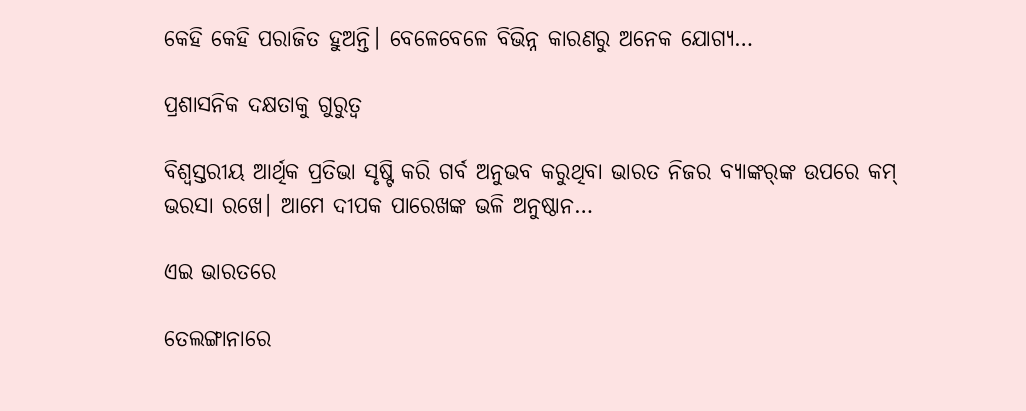କେହି କେହି ପରାଜିତ ହୁଅନ୍ତି। ବେଳେବେଳେ ବିଭିନ୍ନ କାରଣରୁ ଅନେକ ଯୋଗ୍ୟ…

ପ୍ରଶାସନିକ ଦକ୍ଷତାକୁ ଗୁରୁତ୍ୱ

ବିଶ୍ୱସ୍ତରୀୟ ଆର୍ଥିକ ପ୍ରତିଭା ସୃଷ୍ଟି କରି ଗର୍ବ ଅନୁଭବ କରୁଥିବା ଭାରତ ନିଜର ବ୍ୟାଙ୍କର୍‌ଙ୍କ ଉପରେ କମ୍‌ ଭରସା ରଖେ। ଆମେ ଦୀପକ ପାରେଖଙ୍କ ଭଳି ଅନୁଷ୍ଠାନ…

ଏଇ ଭାରତରେ

ତେଲଙ୍ଗାନାରେ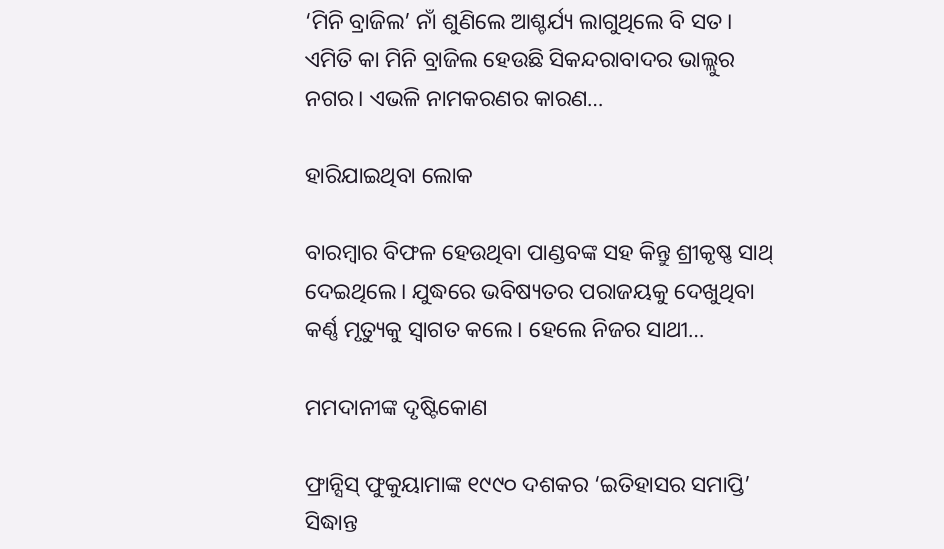‘ମିନି ବ୍ରାଜିଲ’ ନାଁ ଶୁଣିଲେ ଆଶ୍ଚର୍ଯ୍ୟ ଲାଗୁଥିଲେ ବି ସତ। ଏମିତି କା ମିନି ବ୍ରାଜିଲ ହେଉଛି ସିକନ୍ଦରାବାଦର ଭାଲ୍ଲୁର ନଗର। ଏଭଳି ନାମକରଣର କାରଣ…

ହାରିଯାଇଥିବା ଲୋକ

ବାରମ୍ବାର ବିଫଳ ହେଉଥିବା ପାଣ୍ଡବଙ୍କ ସହ କିନ୍ତୁ ଶ୍ରୀକୃଷ୍ଣ ସାଥ୍‌ ଦେଇଥିଲେ। ଯୁଦ୍ଧରେ ଭବିଷ୍ୟତର ପରାଜୟକୁ ଦେଖୁଥିବା କର୍ଣ୍ଣ ମୃତ୍ୟୁକୁ ସ୍ବାଗତ କଲେ। ହେଲେ ନିଜର ସାଥୀ…

ମମଦାନୀଙ୍କ ଦୃଷ୍ଟିକୋଣ

ଫ୍ରାନ୍ସିସ୍‌ ଫୁକୁୟାମାଙ୍କ ୧୯୯୦ ଦଶକର ‘ଇତିହାସର ସମାପ୍ତି’ ସିଦ୍ଧାନ୍ତ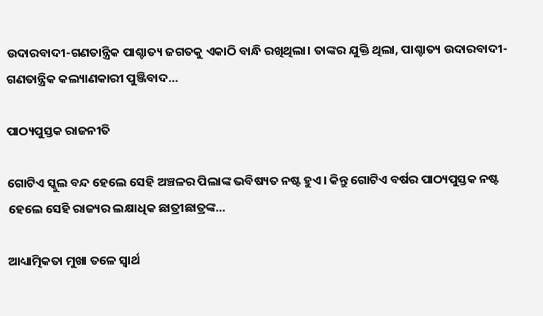ଉଦାରବାଦୀ-ଗଣତାନ୍ତ୍ରିକ ପାଶ୍ଚାତ୍ୟ ଜଗତକୁ ଏକାଠି ବାନ୍ଧି ରଖିଥିଲା। ତାଙ୍କର ଯୁକ୍ତି ଥିଲା, ପାଶ୍ଚାତ୍ୟ ଉଦାରବାଦୀ-ଗଣତାନ୍ତ୍ରିକ କଲ୍ୟାଣକାରୀ ପୁଞ୍ଜିବାଦ…

ପାଠ୍ୟପୁସ୍ତକ ରାଜନୀତି

ଗୋଟିଏ ସ୍କୁଲ ବନ୍ଦ ହେଲେ ସେହି ଅଞ୍ଚଳର ପିଲାଙ୍କ ଭବିଷ୍ୟତ ନଷ୍ଟ ହୁଏ। କିନ୍ତୁ ଗୋଟିଏ ବର୍ଷର ପାଠ୍ୟପୁସ୍ତକ ନଷ୍ଟ ହେଲେ ସେହି ରାଜ୍ୟର ଲକ୍ଷାଧିକ ଛାତ୍ରୀଛାତ୍ରଙ୍କ…

ଆଧ୍ୟାତ୍ମିକତା ମୁଖା ତଳେ ସ୍ବାର୍ଥ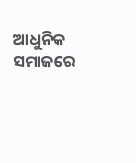ଆଧୁନିକ ସମାଜରେ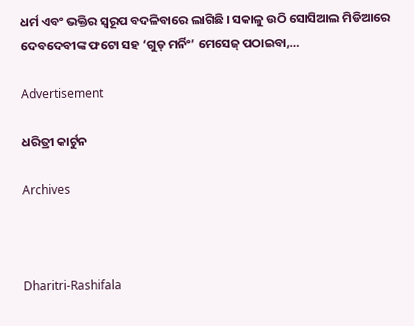ଧର୍ମ ଏବଂ ଭକ୍ତିର ସ୍ବରୂପ ବଦଳିବାରେ ଲାଗିଛି । ସକାଳୁ ଉଠି ସୋସିଆଲ ମିଡିଆରେ ଦେବଦେବୀଙ୍କ ଫଟୋ ସହ ‘ଗୁଡ୍‌ ମର୍ନିଂ’ ମେସେଜ୍‌ ପଠାଇବା,…

Advertisement

ଧରିତ୍ରୀ କାର୍ଟୁନ

Archives



Dharitri-Rashifala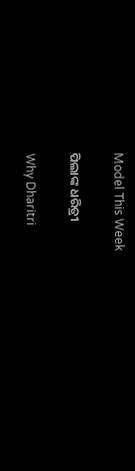Model This Week

ପିଲାଙ୍କ ଧରିତ୍ରୀ

Why Dharitri